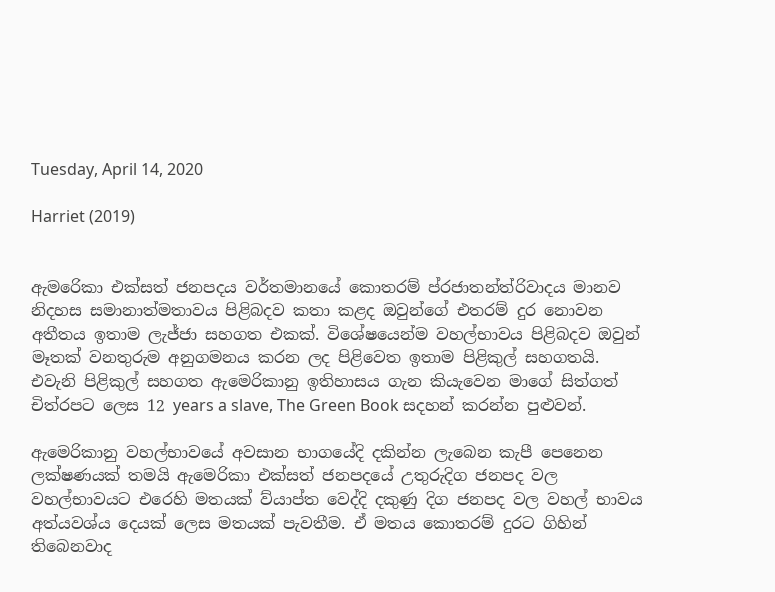Tuesday, April 14, 2020

Harriet (2019)


ඇමරෙිකා එක්සත් ජනපදය වර්තමානයේ කොතරම් ප්රජාතන්ත්රිවාදය මානව නිදහස සමානාත්මතාවය පිළිබදව කතා කළද ඔවුන්ගේ එතරම් දුර නොවන අතීතය ඉතාම ලැජ්ජා සහගත එකක්. විශේෂයෙන්ම වහල්භාවය පිළිබදව ඔවුන් මෑතක් වනතුරුම අනුගමනය කරන ලද පිළිවෙත ඉතාම පිළිකුල් සහගතයි. එවැනි පිළිකුල් සහගත ඇමෙරිකානු ඉතිහාසය ගැන කියැවෙන මාගේ සිත්ගත් චිත්රපට ලෙස 12 years a slave, The Green Book සදහන් කරන්න පුළුවන්.

ඇමෙරිකානු වහල්භාවයේ අවසාන භාගයේදි දකින්න ලැබෙන කැපී පෙනෙන ලක්ෂණයක් තමයි ඇමෙරිකා එක්සත් ජනපදයේ උතුරුදිග ජනපද වල වහල්භාවයට එරෙහි මතයක් ව්යාප්ත වෙද්දි දකුණු දිග ජනපද වල වහල් භාවය අත්යවශ්ය දෙයක් ලෙස මතයක් පැවතීම. ඒ මතය කොතරම් දුරට ගිහින් තිබෙනවාද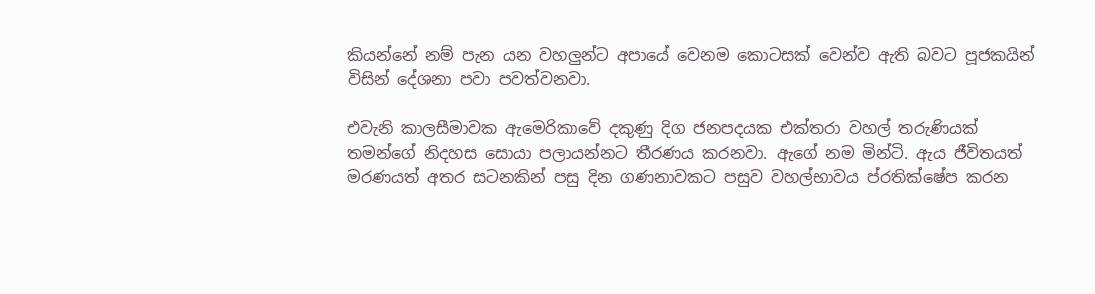කියන්නේ නම් පැන යන වහලුන්ට අපායේ වෙනම කොටසක් වෙන්ව ඇති බවට පූජකයින් විසින් දේශනා පවා පවත්වනවා.

එවැනි කාලසීමාවක ඇමෙරිකාවේ දකුණු දිග ජනපදයක එක්තරා වහල් තරුණියක් තමන්ගේ නිදහස සොයා පලායන්නට තීරණය කරනවා. ඇගේ නම මින්ටි. ඇය ජීවිතයත් මරණයත් අතර සටනකින් පසු දින ගණනාවකට පසුව වහල්භාවය ප්රතික්ෂේප කරන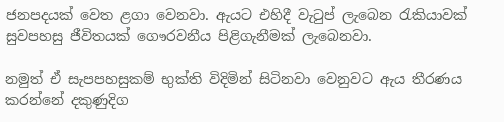ජනපදයක් වෙත ළගා වෙනවා. ඇයට එහිදී වැටුප් ලැබෙන රැකියාවක් සුවපහසු ජීවිතයක් ගෞරවනීය පිළිගැනීමක් ලැබෙනවා.

නමුත් ඒ සැපපහසුකම් භුක්ති විදිමින් සිටිනවා වෙනුවට ඇය තීරණය කරන්නේ දකුණුදිග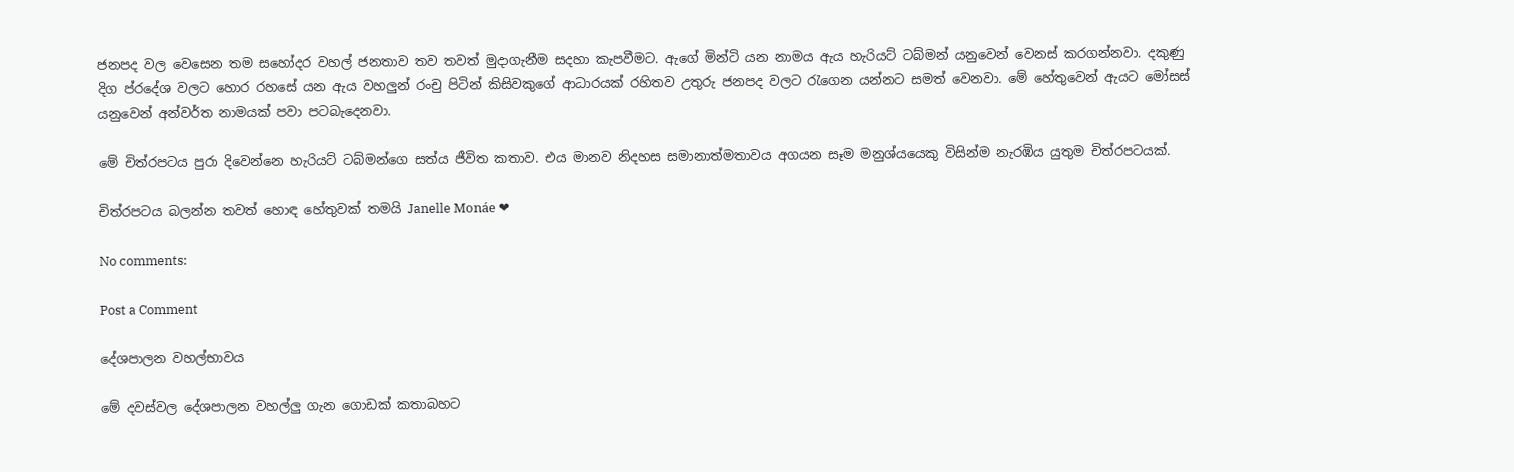ජනපද වල වෙසෙන තම සහෝදර වහල් ජනතාව තව තවත් මුදාගැනීම සදහා කැපවීමට. ඇගේ මින්ටි යන නාමය ඇය හැරියට් ටබ්මන් යනුවෙන් වෙනස් කරගන්නවා. දකුණු දිග ප්රදේශ වලට හොර රහසේ යන ඇය වහලුන් රංචු පිටින් කිසිවකුගේ ආධාරයක් රහිතව උතුරු ජනපද වලට රැගෙන යන්නට සමත් වෙනවා. මේ හේතුවෙන් ඇයට මෝසස් යනුවෙන් අන්වර්ත නාමයක් පවා පටබැදෙනවා.

මේ චිත්රපටය පුරා දිවෙන්නෙ හැරියට් ටබ්මන්ගෙ සත්ය ජීවිත කතාව. එය මානව නිදහස සමානාත්මතාවය අගයන සෑම මනුශ්යයෙකු විසින්ම නැරඹිය යුතුම චිත්රපටයක්.

චිත්රපටය බලන්න තවත් හොඳ හේතුවක් තමයි Janelle Monáe ❤

No comments:

Post a Comment

දේශපාලන වහල්භාවය

මේ දවස්වල දේශපාලන වහල්ලු ගැන ගොඩක් කතාබහට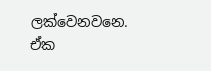ලක්වෙනවනෙ. ඒක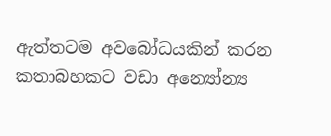ඇත්තටම අවබෝධයකින් කරන කතාබහකට වඩා අන්‍යෝන්‍ය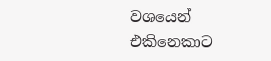වශයෙන් එකිනෙකාට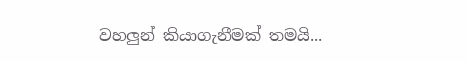වහලුන් කියාගැනීමක් තමයි...